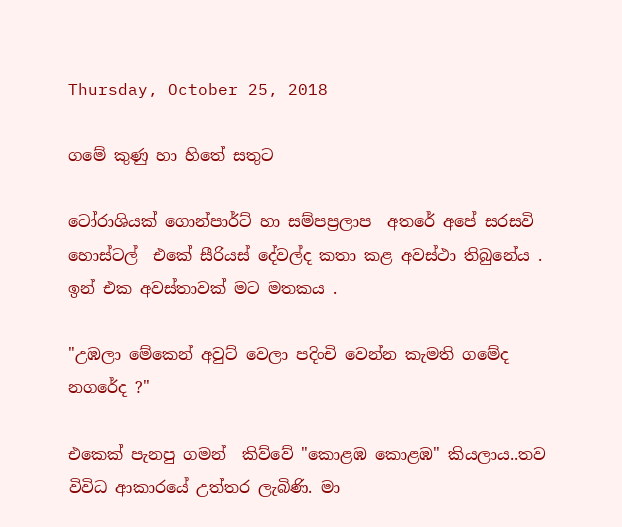Thursday, October 25, 2018

ගමේ කුණු හා හිතේ සතුට

ටෝරාශියක් ගොන්පාර්ට් හා සම්පප්‍රලාප  අතරේ අපේ සරසවි හොස්ටල්  එකේ සීරියස් දේවල්ද කතා කළ අවස්ථා තිබුනේය . ඉන් එක අවස්තාවක් මට මතකය .

"උඹලා මේකෙන් අවුට් වෙලා පදිංචි වෙන්න කැමති ගමේද  නගරේද ?"

එකෙක් පැනපු ගමන්  කිව්වේ "කොළඹ කොළඹ" කියලාය..තව  විවිධ ආකාරයේ උත්තර ලැබිණි. මා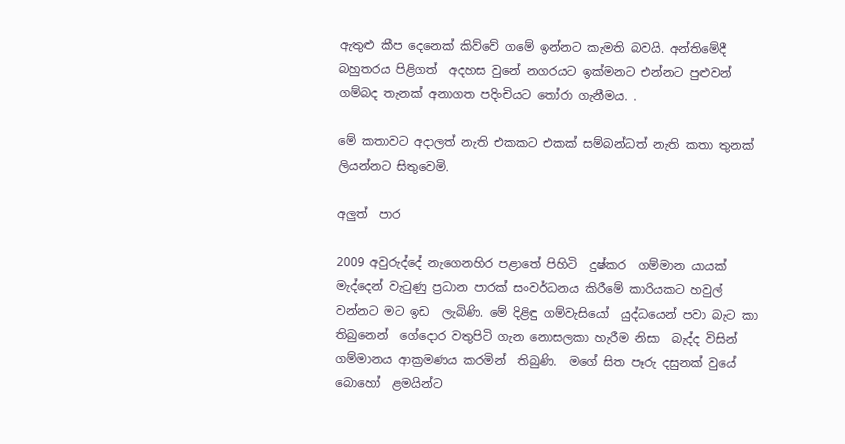ඇතුළු කීප දෙනෙක් කිව්වේ ගමේ ඉන්නට කැමති බවයි. අන්තිමේදී බහුතරය පිළිගත්  අදහස වුනේ නගරයට ඉක්මනට එන්නට පුළුවන් ගම්බද තැනක් අනාගත පදිංචියට තෝරා ගැනීමය. .

මේ කතාවට අදාලත් නැති එකකට එකක් සම්බන්ධත් නැති කතා තුනක් ලියන්නට සිතුවෙමි.

අලුත්  පාර

2009 අවුරුද්දේ නැගෙනහිර පළාතේ පිහිටි  දුෂ්කර  ගම්මාන යායක් මැද්දෙන් වැටුණු ප්‍රධාන පාරක් සංවර්ධනය කිරීමේ කාරියකට හවුල් වන්නට මට ඉඩ  ලැබිණි. මේ දිළිඳු ගම්වැසියෝ  යුද්ධයෙන් පවා බැට කා තිබුනෙන්  ගේදොර වතුපිටි ගැන නොසලකා හැරීම නිසා  බැද්ද විසින්  ගම්මානය ආක්‍රමණය කරමින්  තිබුණි.  මගේ සිත පෑරු දසුනක් වුයේ  බොහෝ  ළමයින්ට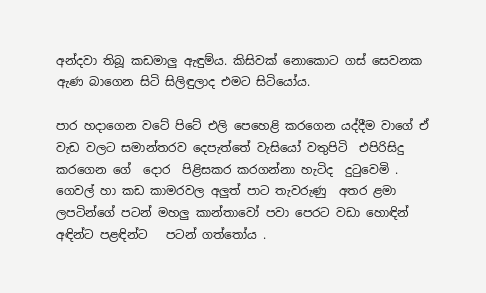අන්දවා තිබූ කඩමාලු ඇඳුම්ය. කිසිවක් නොකොට ගස් සෙවනක ඇණ බාගෙන සිටි සිලිඳුලාද එමට සිටියෝය.

පාර හදාගෙන වටේ පිටේ එලි පෙහෙළි කරගෙන යද්දීම වාගේ ඒ වැඩ වලට සමාන්තරව දෙපැත්තේ වැසියෝ වතුපිටි  එපිරිසිදු  කරගෙන ගේ  දොර  පිළිසකර කරගන්නා හැටිද  දුටුවෙමි . ගෙවල් හා කඩ කාමරවල අලුත් පාට තැවරුණු  අතර ළමා ලපටින්ගේ පටන් මහලු කාන්තාවෝ පවා පෙරට වඩා හොඳින් අඳින්ට පළඳින්ට   පටන් ගත්තෝය .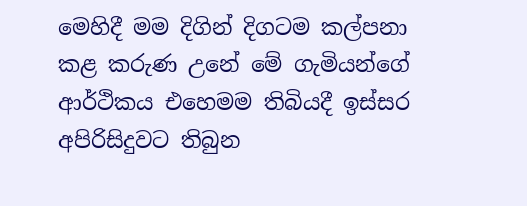මෙහිදී මම දිගින් දිගටම කල්පනා කළ කරුණ උනේ මේ ගැමියන්ගේ ආර්ථිකය එහෙමම තිබියදී ඉස්සර අපිරිසිදුවට තිබුන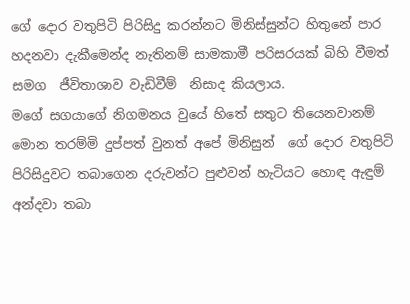ගේ දොර වතුපිටි පිරිසිදු කරන්නට මිනිස්සුන්ට හිතුනේ පාර හදනවා දැකීමෙන්ද නැතිනම් සාමකාමී පරිසරයක් බිහි වීමත් සමග  ජීවිතාශාව වැඩිවීම්  නිසාද කියලාය.
මගේ සගයාගේ නිගමනය වුයේ හිතේ සතුට තියෙනවානම්  මොන තරම්මි දුප්පත් වුනත් අපේ මිනිසුන්  ගේ දොර වතුපිටි පිරිසිදුවට තබාගෙන දරුවන්ට පුළුවන් හැටියට හොඳ ඇඳුම් අන්දවා තබා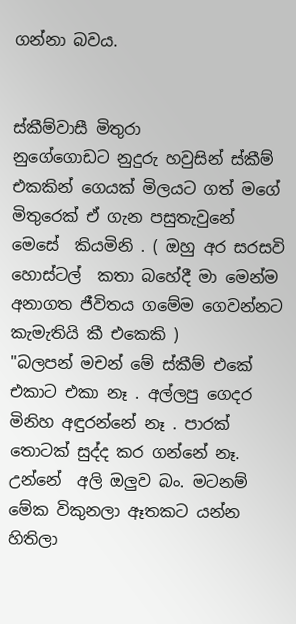ගන්නා බවය.


ස්කීම්වාසී මිතුරා
නුගේගොඩට නුදුරු හවුසින් ස්කීම් එකකින් ගෙයක් මිලයට ගත් මගේ මිතුරෙක් ඒ ගැන පසුතැවුනේ  මෙසේ  කියමිනි . ( ඔහු අර සරසවි හොස්ටල්  කතා බහේදී මා මෙන්ම අනාගත ජීවිතය ගමේම ගෙවන්නට කැමැතියි කී එකෙකි )
"බලපන් මචන් මේ ස්කීම් එකේ එකාට එකා නෑ . අල්ලපු ගෙදර මිනිහ අඳුරන්නේ නෑ . පාරක් තොටක් සුද්ද කර ගන්නේ නෑ. උන්නේ  අලි ඔලුව බං. මටනම් මේක විකුනලා ඈතකට යන්න හිතිලා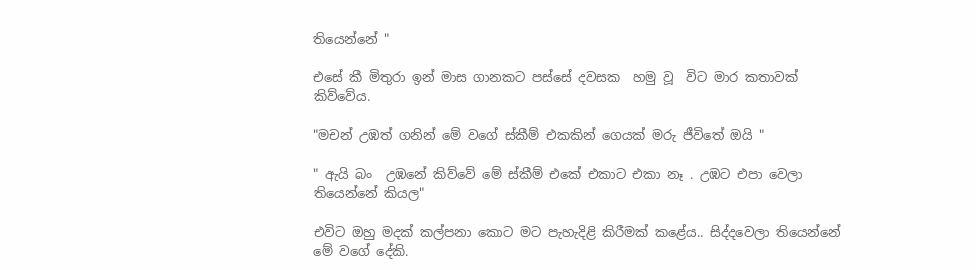තියෙන්නේ "

එසේ කී මිතුරා ඉන් මාස ගානකට පස්සේ දවසක  හමු වූ  විට මාර කතාවක් කිව්වේය.

"මචන් උඹත් ගනින් මේ වගේ ස්කීම් එකකින් ගෙයක් මරු ජීවිතේ ඔයි "

" ඇයි බං  උඹනේ කිව්වේ මේ ස්කීම් එකේ එකාට එකා නෑ . උඹට එපා වෙලා තියෙන්නේ කියල"

එවිට ඔහු මදක් කල්පනා කොට මට පැහැදිළි කිරීමක් කළේය.. සිද්දවෙලා තියෙන්නේ මේ වගේ දේකි.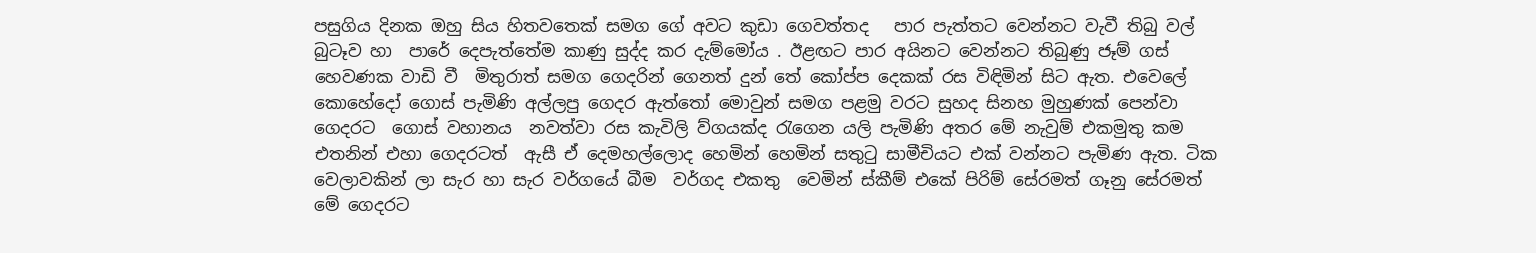පසුගිය දිනක ඔහු සිය හිතවතෙක් සමග ගේ අවට කුඩා ගෙවත්තද   පාර පැත්තට වෙන්නට වැවී තිබු වල් බුටෑව හා  පාරේ දෙපැත්තේම කාණු සුද්ද කර දැම්මෝය . ඊළඟට පාර අයිනට වෙන්නට තිබුණු ජෑම් ගස් හෙවණක වාඩි වී  මිතුරාත් සමග ගෙදරින් ගෙනත් දුන් තේ කෝප්ප දෙකක් රස විඳිමින් සිට ඇත. එවෙලේ කොහේදෝ ගොස් පැමිණි අල්ලපු ගෙදර ඇත්තෝ මොවුන් සමග පළමු වරට සුහද සිනහ මුහුණක් පෙන්වා ගෙදරට  ගොස් වහානය  නවත්වා රස කැවිලි ව්ගයක්ද රැගෙන යලි පැමිණි අතර මේ නැවුම් එකමුතු කම එතනින් එහා ගෙදරටත්  ඇසී ඒ දෙමහල්ලොද හෙමින් හෙමින් සතුටු සාමීචියට එක් වන්නට පැමිණ ඇත. ටික වෙලාවකින් ලා සැර හා සැර වර්ගයේ බීම  වර්ගද එකතු  වෙමින් ස්කීම් එකේ පිරිම් සේරමත් ගෑනු සේරමත් මේ ගෙදරට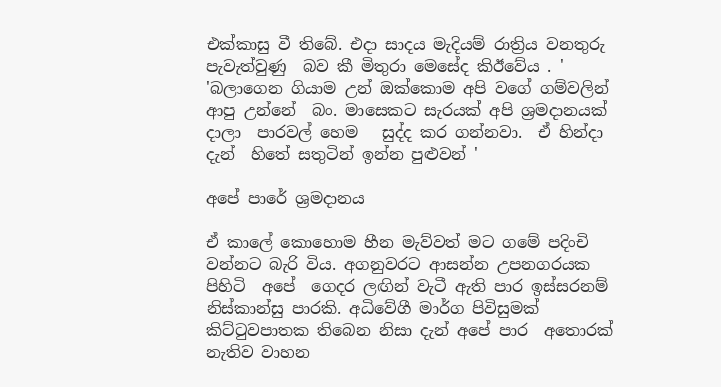එක්කාසු වී තිබේ. එදා සාදය මැදියම් රාත්‍රිය වනතුරු පැවැත්වුණු  බව කී මිතුරා මෙසේද කිඊවේය . '
'බලාගෙන ගියාම උන් ඔක්කොම අපි වගේ ගම්වලින් ආපු උන්නේ  බං. මාසෙකට සැරයක් අපි ශ්‍රමදානයක් දාලා  පාරවල් හෙම   සුද්ද කර ගන්නවා.  ඒ හින්දා දැන්  හිතේ සතුටින් ඉන්න පුළුවන් '

අපේ පාරේ ශ්‍රමදානය

ඒ කාලේ කොහොම හීන මැව්වත් මට ගමේ පදිංචි වන්නට බැරි විය. අගනුවරට ආසන්න උපනගරයක පිහිටි  අපේ  ගෙදර ලඟින් වැටී ඇති පාර ඉස්සරනම් නිස්කාන්සු පාරකි. අධිවේගී මාර්ග පිවිසුමක් කිට්ටුවපාතක තිබෙන නිසා දැන් අපේ පාර  අතොරක් නැතිව වාහන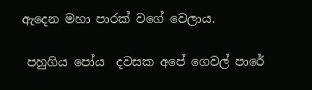ඇදෙන මහා පාරක් වගේ වෙලාය.

 පහුගිය පෝය  දවසක අපේ ගෙවල් පාරේ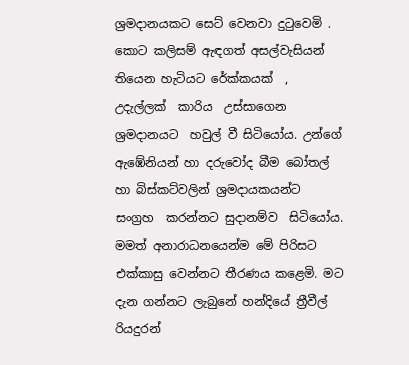ශ්‍රමදානයකට සෙට් වෙනවා දුටුවෙමි .  කොට කලිසම් ඇඳගත් අසල්වැසියන් තියෙන හැටියට රේක්කයක්  , උදැල්ලක්  කාරිය  උස්සාගෙන ශ්‍රමදානයට  හවුල් වී සිටියෝය. උන්ගේ ඇඹේනියන් හා දරුවෝද බීම බෝතල් හා බිස්කට්වලින් ශ්‍රමදායකයන්ට සංග්‍රහ  කරන්නට සුදානම්ව  සිටියෝය. මමත් අනාරාධනයෙන්ම මේ පිරිසට එක්කාසු වෙන්නට තීරණය කළෙමි. මට දැන ගන්නට ලැබුනේ හන්දියේ ත්‍රීවීල් රියදුරන්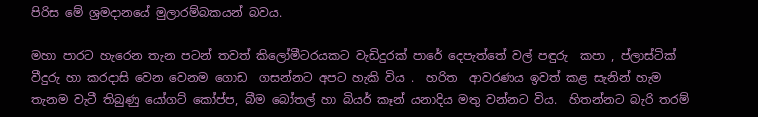පිරිස මේ ශ්‍රමදානයේ මුලාරම්බකයන් බවය.

මහා පාරට හැරෙන තැන පටන් තවත් කිලෝමීටරයකට වැඩිදුරක් පාරේ දෙපැත්තේ වල් පඳුරු  කපා , ප්ලාස්ටික් වීදුරු හා කරදාසි වෙන වෙනම ගොඩ  ගසන්නට අපට හැකි විය .  හරිත  ආවරණය ඉවත් කළ සැනින් හැම තැනම වැටී තිබුණු යෝගට් කෝප්ප, බීම බෝතල් හා බියර් කෑන් යනාදිය මතු වන්නට විය.  හිතන්නට බැරි තරම්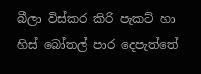බීලා විස්කර කිරි පැකට් හා හිස් බෝතල් පාර දෙපැත්තේ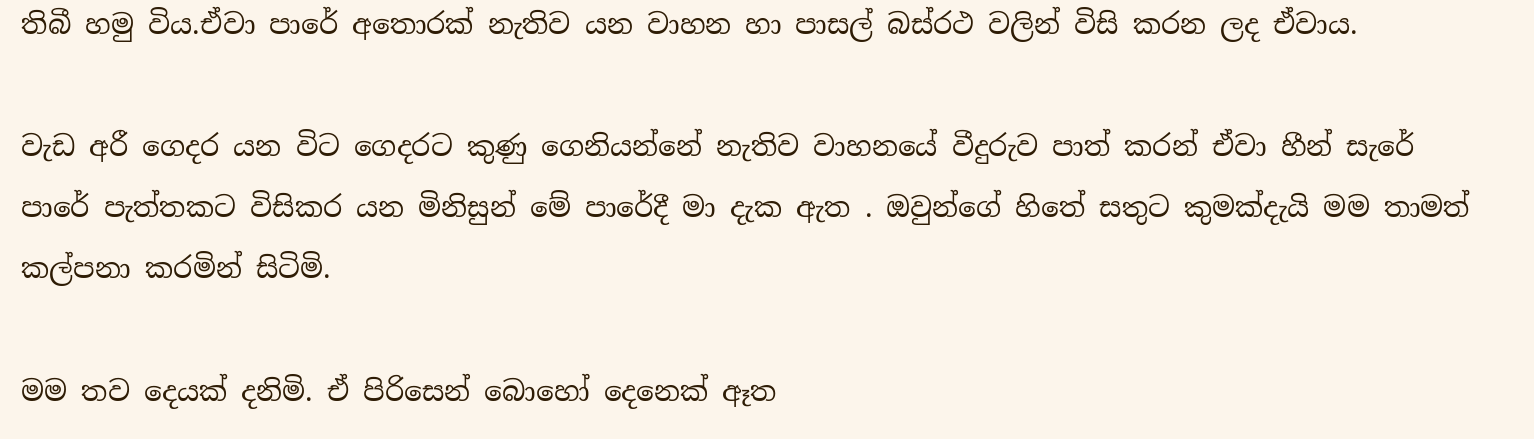තිබී හමු විය.ඒවා පාරේ අතොරක් නැතිව යන වාහන හා පාසල් බස්රථ වලින් විසි කරන ලද ඒවාය.

වැඩ අරී ගෙදර යන විට ගෙදරට කුණු ගෙනියන්නේ නැතිව වාහනයේ වීදුරුව පාත් කරන් ඒවා හීන් සැරේ පාරේ පැත්තකට විසිකර යන මිනිසුන් මේ පාරේදී මා දැක ඇත . ඔවුන්ගේ හිතේ සතුට කුමක්දැයි මම තාමත් කල්පනා කරමින් සිටිමි.

මම තව දෙයක් දනිමි. ඒ පිරිසෙන් බොහෝ දෙනෙක් ඈත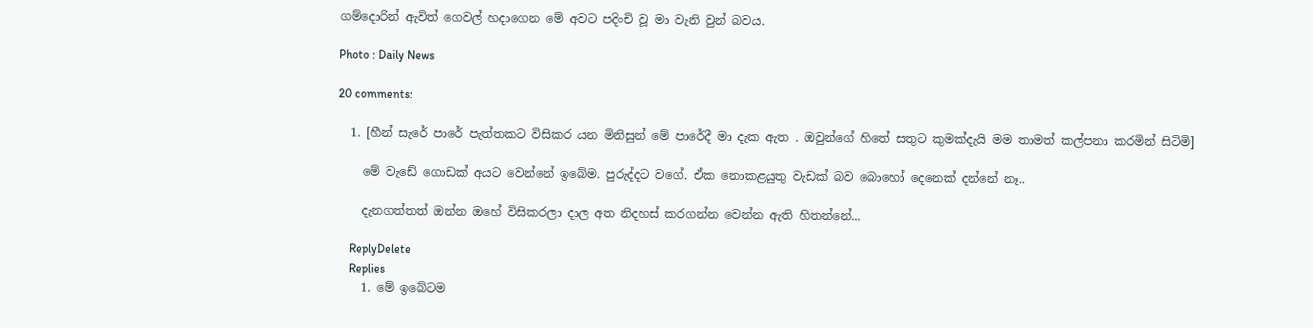ගම්දොරින් ඇවිත් ගෙවල් හදාගෙන මේ අවට පදිංචි වූ මා වැනි වුන් බවය.

Photo : Daily News

20 comments:

  1. [හීන් සැරේ පාරේ පැත්තකට විසිකර යන මිනිසුන් මේ පාරේදී මා දැක ඇත . ඔවුන්ගේ හිතේ සතුට කුමක්දැයි මම තාමත් කල්පනා කරමින් සිටිමි]

    මේ වැඩේ ගොඩක් අයට වෙන්නේ ඉබේම. පුරුද්දට වගේ. ඒක නොකළයුතු වැඩක් බව බොහෝ දෙනෙක් දන්නේ නෑ..

    දැනගත්තත් ඔන්න ඔහේ විසිකරලා දාල අත නිදහස් කරගන්න වෙන්න ඇති හිතන්නේ...

    ReplyDelete
    Replies
    1. මේ ඉබේටම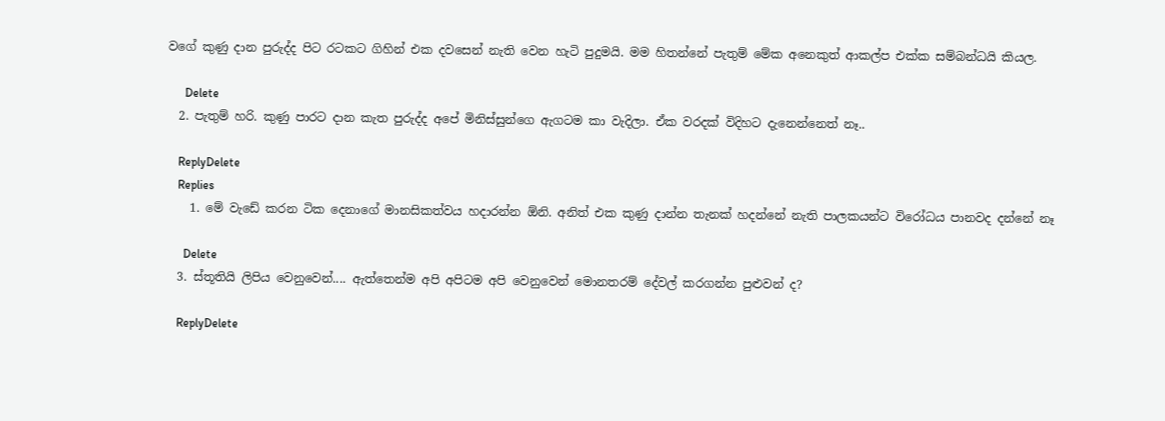වගේ කුණු දාන පුරුද්ද පිට රටකට ගිහින් එක දවසෙන් නැති වෙන හැටි පුදුමයි. මම හිතන්නේ පැතුම් මේක අනෙකුත් ආකල්ප එක්ක සම්බන්ධයි කියල.

      Delete
  2. පැතුම් හරි. කුණු පාරට දාන කැත පුරුද්ද අපේ මිනිස්සුන්ගෙ ඇගටම කා වැදිලා. ඒක වරදක් විදිහට දැනෙන්නෙත් නෑ..

    ReplyDelete
    Replies
    1. මේ වැඩේ කරන ටික දෙනාගේ මානසිකත්වය හදාරන්න ඕනි. අනිත් එක කුණු දාන්න තැනක් හදන්නේ නැති පාලකයන්ට විරෝධය පානවද දන්නේ නෑ

      Delete
  3. ස්තූතියි ලිපිය වෙනුවෙන්.... ඇත්තෙන්ම අපි අපිටම අපි වෙනුවෙන් මොනතරම් දේවල් කරගන්න පුළුවන් ද?

    ReplyDelete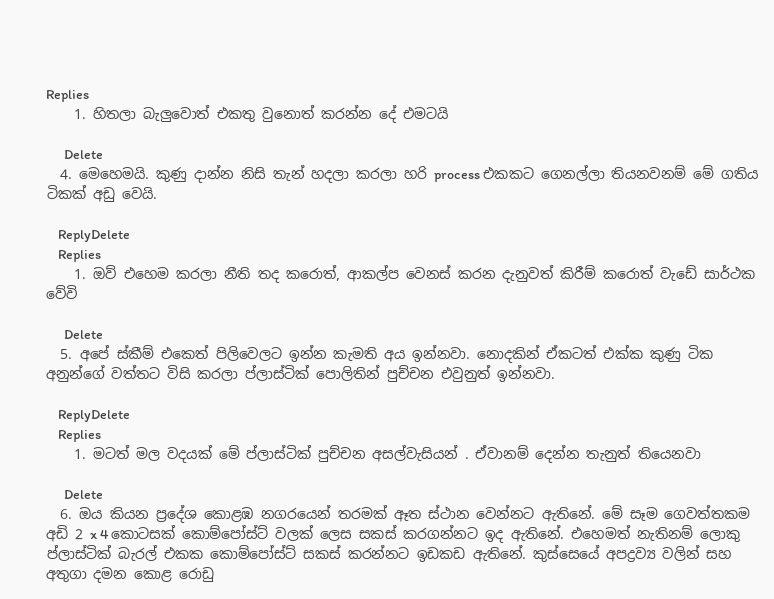Replies
    1. හිතලා බැලුවොත් එකතු වුනොත් කරන්න දේ එමටයි

      Delete
  4. මෙහෙමයි. කුණු දාන්න නිසි තැන් හදලා කරලා හරි process එකකට ගෙනල්ලා තියනවනම් මේ ගතිය ටිකක් අඩු වෙයි.

    ReplyDelete
    Replies
    1. ඔව් එහෙම කරලා නීති තද කරොත්, ආකල්ප වෙනස් කරන දැනුවත් කිරීම් කරොත් වැඩේ සාර්ථක වේවි

      Delete
  5. අපේ ස්කීම් එකෙත් පිලිවෙලට ඉන්න කැමති අය ඉන්නවා. නොදකින් ඒකටත් එක්ක කුණු ටික අනුන්ගේ වත්තට විසි කරලා ප්ලාස්ටික් පොලිතින් පුච්චන එවුනුත් ඉන්නවා.

    ReplyDelete
    Replies
    1. මටත් මල වදයක් මේ ප්ලාස්ටික් පුච්චන අසල්වැසියන් . ඒවානම් දෙන්න තැනුත් තියෙනවා

      Delete
  6. ඔය කියන ප්‍රදේශ කොළඹ නගරයෙන් තරමක් ඈත ස්ථාන වෙන්නට ඇතිනේ. මේ සෑම ගෙවත්තකම අඩි 2 x 4 කොටසක් කොම්පෝස්ට් වලක් ලෙස සකස් කරගන්නට ඉද ඇතිනේ. එහෙමත් නැතිනම් ලොකු ප්ලාස්ටික් බැරල් එකක කොම්පෝස්ට් සකස් කරන්නට ඉඩකඩ ඇතිනේ. කුස්සෙයේ අපද්‍රව්‍ය වලින් සහ අතුගා දමන කොළ රොඩු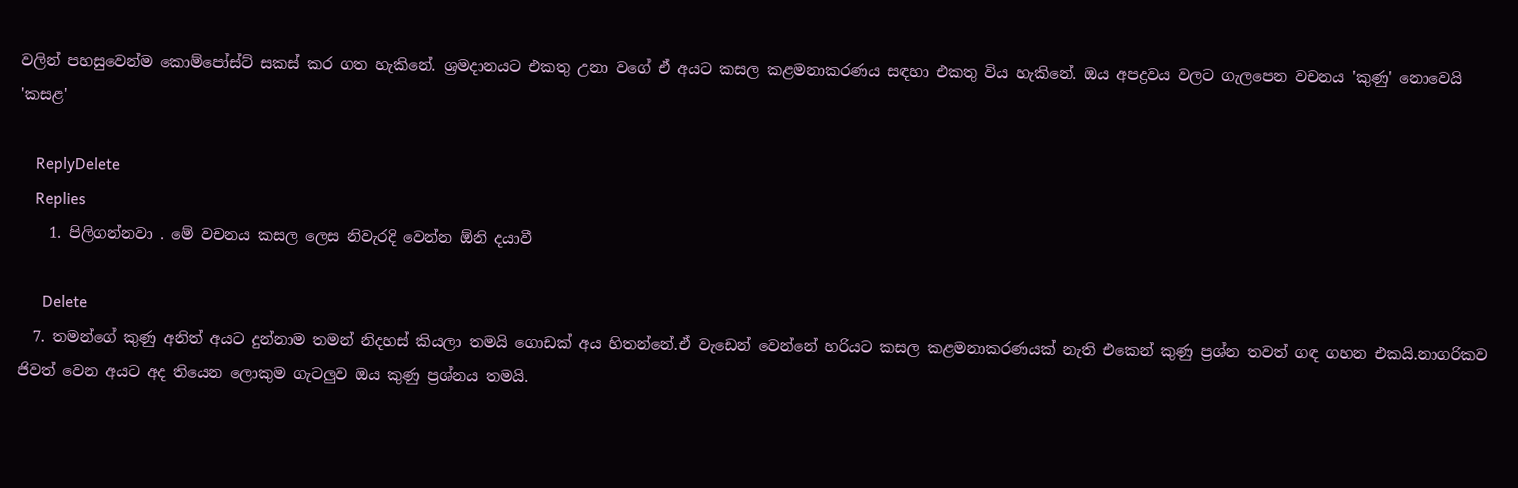වලින් පහසුවෙන්ම කොම්පෝස්ට් සකස් කර ගත හැකිනේ. ශ්‍රමදානයට එකතු උනා වගේ ඒ අයට කසල කළමනාකරණය සඳහා එකතු විය හැකිනේ. ඔය අපද්‍රවය වලට ගැලපෙන වචනය 'කුණු' නොවෙයි 'කසළ'

    ReplyDelete
    Replies
    1. පිලිගන්නවා . මේ වචනය කසල ලෙස නිවැරදි වෙන්න ඕනි දයාවී

      Delete
  7. තමන්ගේ කුණු අනිත් අයට දුන්නාම තමන් නිදහස් කියලා තමයි ගොඩක් අය හිතන්නේ.ඒ වැඩෙන් වෙන්නේ හරියට කසල කළමනාකරණයක් නැති එකෙන් කුණු ප්‍රශ්න තවත් ගඳ ගහන එකයි.නාගරිකව ජිවත් වෙන අයට අද තියෙන ලොකුම ගැටලුව ඔය කුණු ප්‍රශ්නය තමයි.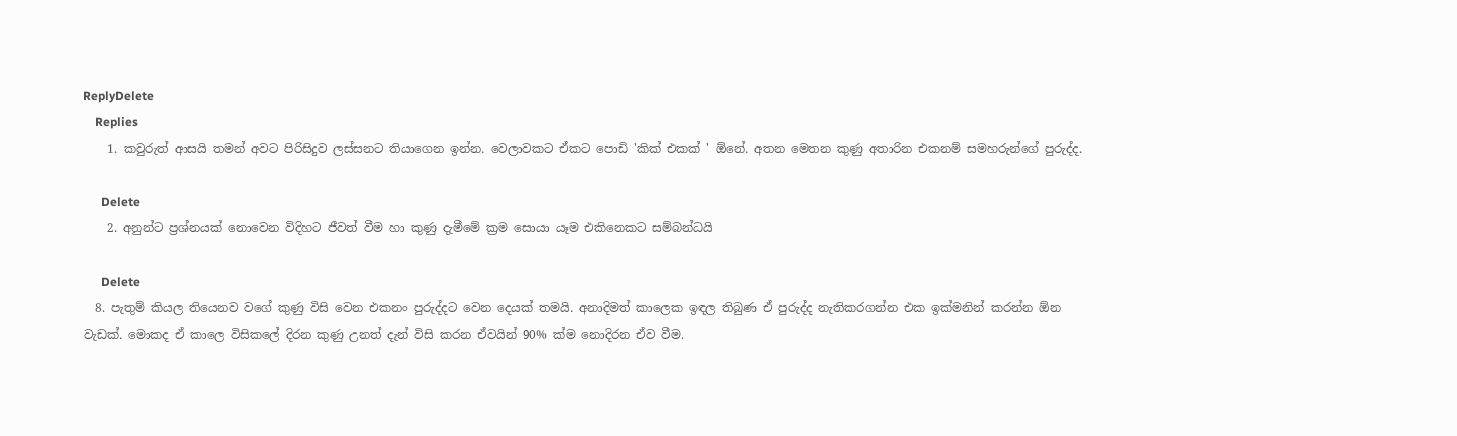ReplyDelete
    Replies
    1. කවුරුත් ආසයි තමන් අවට පිරිසිදුව ලස්සනට තියාගෙන ඉන්න. වෙලාවකට ඒකට පොඩි 'කික් එකක් ' ඕනේ. අතන මෙතන කුණු අතාරින එකනම් සමහරුන්ගේ පුරුද්ද.

      Delete
    2. අනුන්ට ප්‍රශ්නයක් නොවෙන විදිහට ජීවත් වීම හා කුණු දැමීමේ ක්‍රම සොයා යෑම එකිනෙකට සම්බන්ධයි

      Delete
  8. පැතුම් කියල තියෙනව වගේ කුණු විසි වෙන එකනං පුරුද්දට වෙන දෙයක් තමයි. අනාදිමත් කාලෙක ඉඳල තිබුණ ඒ පුරුද්ද නැතිකරගන්න එක ඉක්මනින් කරන්න ඕන වැඩක්. මොකද ඒ කාලෙ විසිකලේ දිරන කුණු උනත් දැන් විසි කරන ඒවයින් 90% ක්ම නොදිරන ඒව වීම.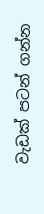වැඩක් පටන් ගන්න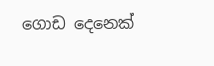ගොඩ දෙනෙක්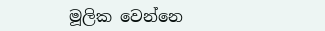මූලික වෙන්නෙ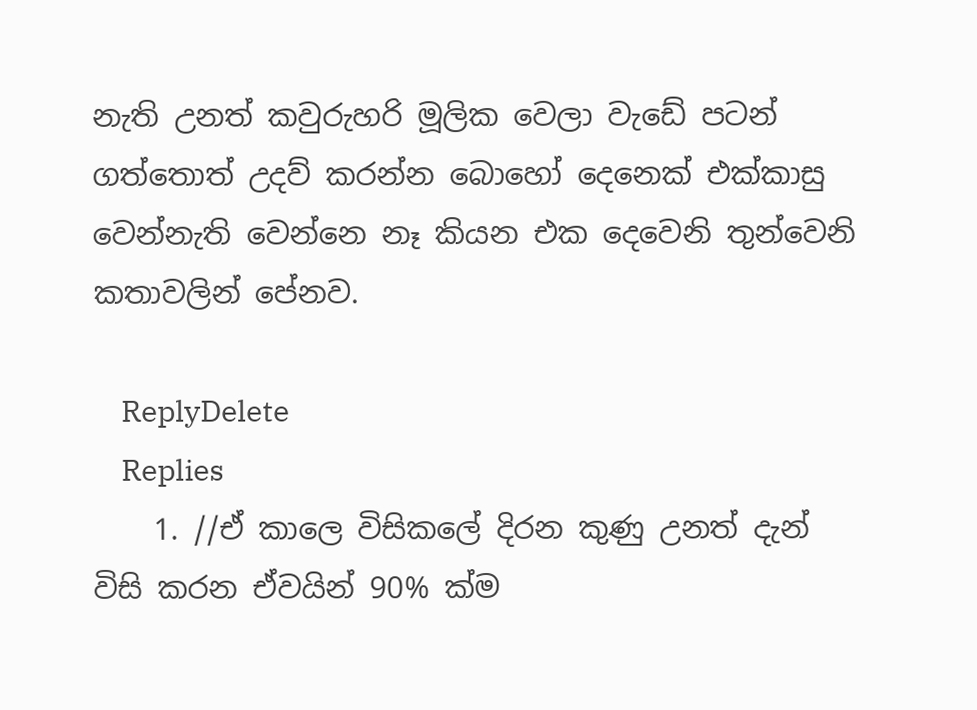නැති උනත් කවුරුහරි මූලික වෙලා වැඩේ පටන් ගත්තොත් උදව් කරන්න බොහෝ දෙනෙක් එක්කාසු වෙන්නැති වෙන්නෙ නෑ කියන එක දෙවෙනි තුන්වෙනි කතාවලින් පේනව.

    ReplyDelete
    Replies
    1. //ඒ කාලෙ විසිකලේ දිරන කුණු උනත් දැන් විසි කරන ඒවයින් 90% ක්ම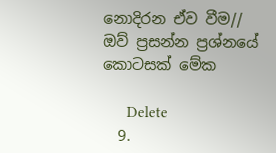නොදිරන ඒව වීම// ඔව් ප්‍රසන්න ප්‍රශ්නයේ කොටසක් මේක

      Delete
  9.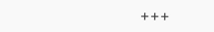+++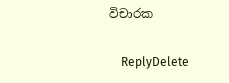විචාරක

    ReplyDelete